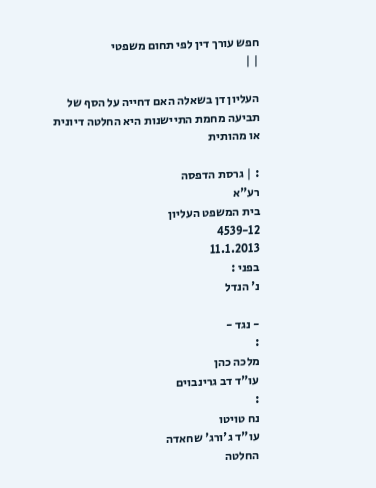חפש עורך דין לפי תחום משפטי
| |

העליון דן בשאלה האם דחייה על הסף של תביעה מחמת התיישנות היא החלטה דיונית או מהותית

: | גרסת הדפסה
רע"א
בית המשפט העליון
4539-12
11.1.2013
בפני :
נ' הנדל

- נגד -
:
מלכה כהן
עו"ד דב גרינבוים
:
נח טויטו
עו"ד ג'ורג' שחאדה
החלטה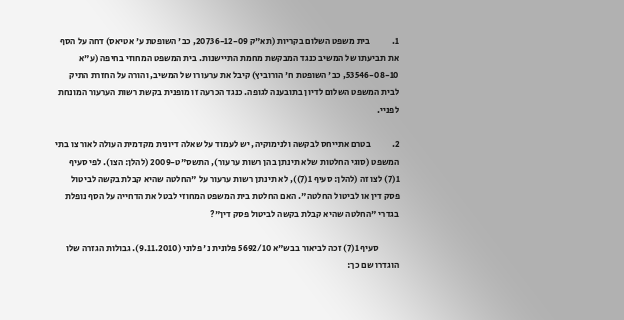1.            בית משפט השלום בקריות (תא"ק 20736-12-09, כב' השופטת ע' אטיאס) דחה על הסף את תביעתו של המשיב כנגד המבקשת מחמת התיישנות. בית המשפט המחוזי בחיפה (ע"א 53546-08-10, כב' השופטת ח' הורוביץ) קיבל את ערעורו של המשיב, והורה על החזרת התיק לבית המשפט השלום לדיון בתובענה לגופה. כנגד הכרעה זו מופנית בקשת רשות הערעור המונחת לפניי.

2.            בטרם אתייחס לבקשה ולנימוקיה, יש לעמוד על שאלה דיונית מקדמית העולה לאור צו בתי המשפט (סוגי החלטות שלא תינתן בהן רשות ערעור), התשס"ט-2009 (להלן: הצו). לפי סעיף 1(7) לצו זה (להלן: סעיף 1(7)), לא תינתן רשות ערעור על "החלטה שהיא קבלת בקשה לביטול פסק דין או לביטול החלטה". האם החלטת בית המשפט המחוזי לבטל את הדחייה על הסף נופלת בגדרי "החלטה שהיא קבלת בקשה לביטול פסק דין"?

           סעיף 1(7) זכה לביאור בבש"א 5692/10 פלונית נ' פלוני (9.11.2010). גבולות הגזרה שלו הוגדרו שם כך: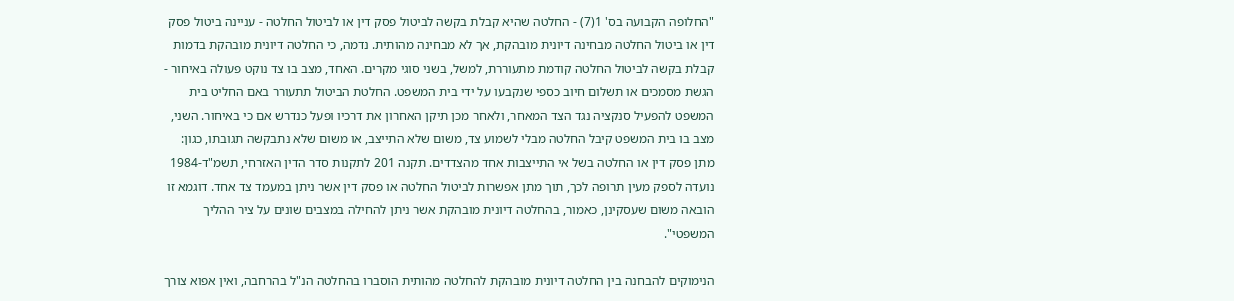"החלופה הקבועה בס' 1(7) - החלטה שהיא קבלת בקשה לביטול פסק דין או לביטול החלטה - עניינה ביטול פסק דין או ביטול החלטה מבחינה דיונית מובהקת, אך לא מבחינה מהותית. נדמה, כי החלטה דיונית מובהקת בדמות קבלת בקשה לביטול החלטה קודמת מתעוררת, למשל, בשני סוגי מקרים. האחד, מצב בו צד נוקט פעולה באיחור - הגשת מסמכים או תשלום חיוב כספי שנקבעו על ידי בית המשפט. החלטת הביטול תתעורר באם החליט בית המשפט להפעיל סנקציה נגד הצד המאחר, ולאחר מכן תיקן האחרון את דרכיו ופעל כנדרש אם כי באיחור. השני, מצב בו בית המשפט קיבל החלטה מבלי לשמוע צד, משום שלא התייצב, או משום שלא נתבקשה תגובתו, כגון: מתן פסק דין או החלטה בשל אי התייצבות אחד מהצדדים. תקנה 201 לתקנות סדר הדין האזרחי, תשמ"ד-1984 נועדה לספק מעין תרופה לכך, תוך מתן אפשרות לביטול החלטה או פסק דין אשר ניתן במעמד צד אחד. דוגמא זו הובאה משום שעסקינן, כאמור, בהחלטה דיונית מובהקת אשר ניתן להחילה במצבים שונים על ציר ההליך המשפטי".

הנימוקים להבחנה בין החלטה דיונית מובהקת להחלטה מהותית הוסברו בהחלטה הנ"ל בהרחבה, ואין אפוא צורך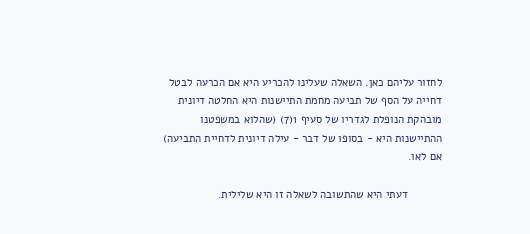לחזור עליהם כאן. השאלה שעלינו להכריע היא אם הכרעה לבטל דחייה על הסף של תביעה מחמת התיישנות היא החלטה דיונית מובהקת הנופלת לגדריו של סעיף 1(7) (שהלוא במשפטנו ההתיישנות היא - בסופו של דבר - עילה דיונית לדחיית התביעה) אם לאו.

           דעתי היא שהתשובה לשאלה זו היא שלילית.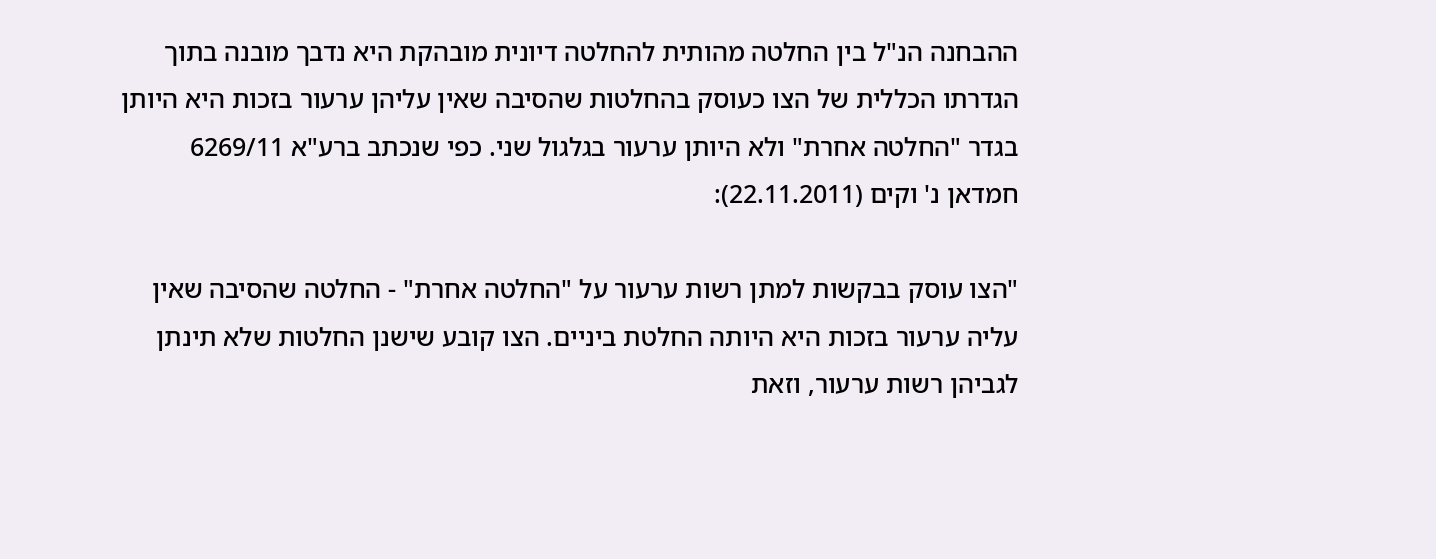ההבחנה הנ"ל בין החלטה מהותית להחלטה דיונית מובהקת היא נדבך מובנה בתוך הגדרתו הכללית של הצו כעוסק בהחלטות שהסיבה שאין עליהן ערעור בזכות היא היותן בגדר "החלטה אחרת" ולא היותן ערעור בגלגול שני. כפי שנכתב ברע"א 6269/11 חמדאן נ' וקים (22.11.2011):

"הצו עוסק בבקשות למתן רשות ערעור על "החלטה אחרת" - החלטה שהסיבה שאין עליה ערעור בזכות היא היותה החלטת ביניים. הצו קובע שישנן החלטות שלא תינתן לגביהן רשות ערעור, וזאת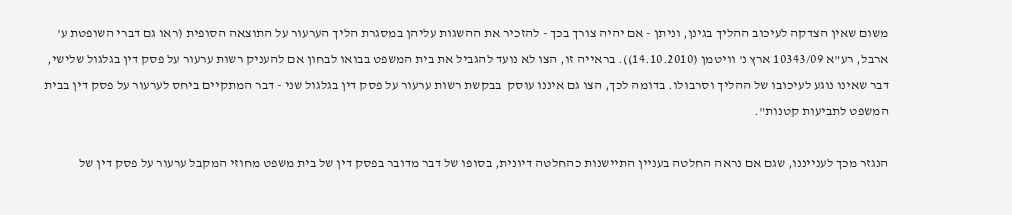משום שאין הצדקה לעיכוב ההליך בגינן, וניתן - אם יהיה צורך בכך - להזכיר את ההשגות עליהן במסגרת הליך הערעור על התוצאה הסופית (ראו גם דברי השופטת ע' ארבל, רע"א 10343/09 ארץ נ' וויטמן (14.10.2010)). בראייה זו, הצו לא נועד להגביל את בית המשפט בבואו לבחון אם להעניק רשות ערעור על פסק דין בגלגול שלישי, דבר שאינו נוגע לעיכובו של ההליך וסרבולו. בדומה לכך, הצו גם איננו עוסק  בבקשת רשות ערעור על פסק דין בגלגול שני - דבר המתקיים ביחס לערעור על פסק דין בבית המשפט לתביעות קטנות".

הנגזר מכך לענייננו, שגם אם נראה החלטה בעניין התיישנות כהחלטה דיונית, בסופו של דבר מדובר בפסק דין של בית משפט מחוזי המקבל ערעור על פסק דין של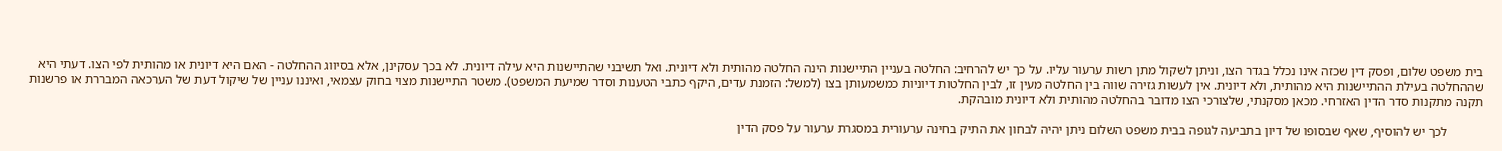בית משפט שלום, ופסק דין שכזה אינו נכלל בגדר הצו, וניתן לשקול מתן רשות ערעור עליו. על כך יש להרחיב: החלטה בעניין התיישנות הינה החלטה מהותית ולא דיונית. ואל תשיבני שהתיישנות היא עילה דיונית. לא בכך עסקינן, אלא בסיווג ההחלטה - האם היא דיונית או מהותית לפי הצו. דעתי היא שההחלטה בעילת ההתיישנות היא מהותית, ולא דיונית. אין לעשות גזירה שווה בין החלטה מעין זו, לבין החלטות דיוניות כמשמעותן בצו (למשל: הזמנת עדים, היקף כתבי הטענות וסדר שמיעת המשפט). משטר התיישנות מצוי בחוק עצמאי, ואיננו עניין של שיקול דעת של הערכאה המבררת או פרשנות תקנה מתקנות סדר הדין האזרחי. מכאן מסקנתי, שלצורכי הצו מדובר בהחלטה מהותית ולא דיונית מובהקת.

           לכך יש להוסיף, שאף שבסופו של דיון בתביעה לגופה בבית משפט השלום ניתן יהיה לבחון את התיק בחינה ערעורית במסגרת ערעור על פסק הדין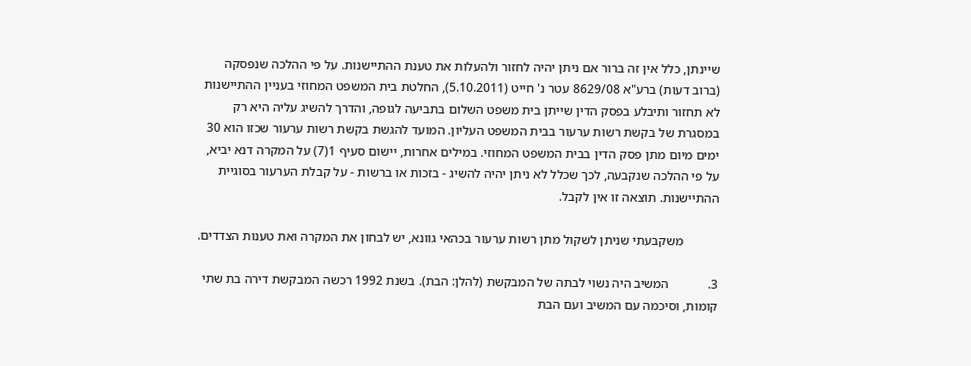שיינתן, כלל אין זה ברור אם ניתן יהיה לחזור ולהעלות את טענת ההתיישנות. על פי ההלכה שנפסקה (ברוב דעות) ברע"א 8629/08 עטר נ' חייט (5.10.2011), החלטת בית המשפט המחוזי בעניין ההתיישנות לא תחזור ותיבלע בפסק הדין שייתן בית משפט השלום בתביעה לגופה, והדרך להשיג עליה היא רק במסגרת של בקשת רשות ערעור בבית המשפט העליון. המועד להגשת בקשת רשות ערעור שכזו הוא 30 ימים מיום מתן פסק הדין בבית המשפט המחוזי. במילים אחרות, יישום סעיף 1(7) על המקרה דנא יביא, על פי ההלכה שנקבעה, לכך שכלל לא ניתן יהיה להשיג - בזכות או ברשות - על קבלת הערעור בסוגיית ההתיישנות. תוצאה זו אין לקבל.

           משקבעתי שניתן לשקול מתן רשות ערעור בכהאי גוונא, יש לבחון את המקרה ואת טענות הצדדים.

3.            המשיב היה נשוי לבתה של המבקשת (להלן: הבת). בשנת 1992 רכשה המבקשת דירה בת שתי קומות, וסיכמה עם המשיב ועם הבת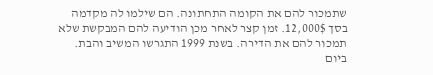שתמכור להם את הקומה התחתונה. הם שילמו לה מקדמה בסך 12,000$. זמן קצר לאחר מכן הודיעה להם המבקשת שלא תמכור להם את הדירה. בשנת 1999 התגרשו המשיב והבת. ביום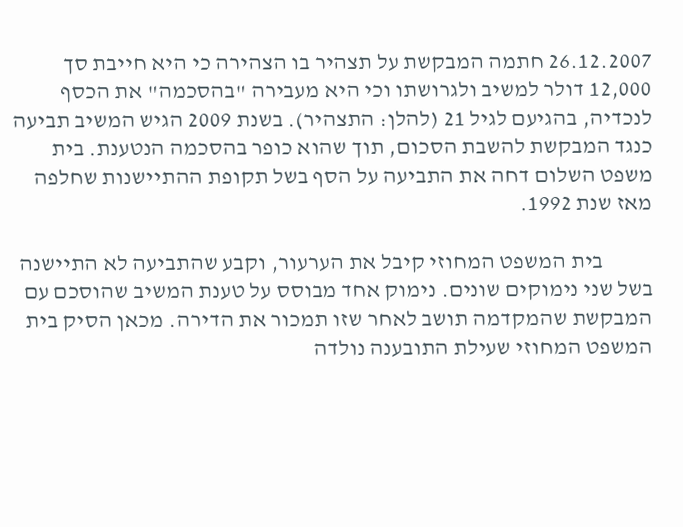26.12.2007 חתמה המבקשת על תצהיר בו הצהירה כי היא חייבת סך 12,000 דולר למשיב ולגרושתו וכי היא מעבירה "בהסכמה" את הכסף לנכדיה, בהגיעם לגיל 21 (להלן: התצהיר). בשנת 2009 הגיש המשיב תביעה כנגד המבקשת להשבת הסכום, תוך שהוא כופר בהסכמה הנטענת. בית משפט השלום דחה את התביעה על הסף בשל תקופת ההתיישנות שחלפה מאז שנת 1992.

           בית המשפט המחוזי קיבל את הערעור, וקבע שהתביעה לא התיישנה בשל שני נימוקים שונים. נימוק אחד מבוסס על טענת המשיב שהוסכם עם המבקשת שהמקדמה תושב לאחר שזו תמכור את הדירה. מכאן הסיק בית המשפט המחוזי שעילת התובענה נולדה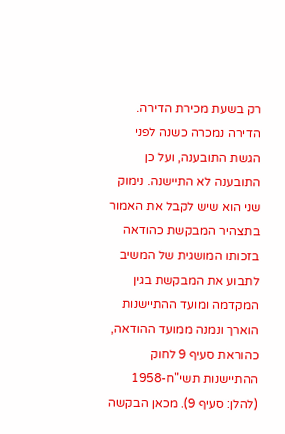רק בשעת מכירת הדירה. הדירה נמכרה כשנה לפני הגשת התובענה, ועל כן התובענה לא התיישנה. נימוק שני הוא שיש לקבל את האמור בתצהיר המבקשת כהודאה בזכותו המושגית של המשיב לתבוע את המבקשת בגין המקדמה ומועד ההתיישנות הוארך ונמנה ממועד ההודאה, כהוראת סעיף 9 לחוק ההתיישנות תשי"ח-1958 (להלן: סעיף 9). מכאן הבקשה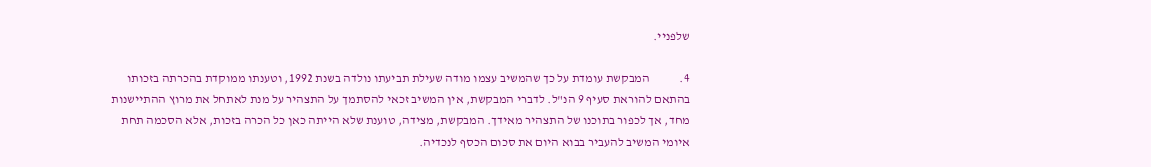שלפניי.

4.            המבקשת עומדת על כך שהמשיב עצמו מודה שעילת תביעתו נולדה בשנת 1992, וטענתו ממוקדת בהכרתה בזכותו בהתאם להוראת סעיף 9 הנ"ל. לדברי המבקשת, אין המשיב זכאי להסתמך על התצהיר על מנת לאתחל את מרוץ ההתיישנות מחד, אך לכפור בתוכנו של התצהיר מאידך. המבקשת, מצידה, טוענת שלא הייתה כאן כל הכרה בזכות, אלא הסכמה תחת איומי המשיב להעביר בבוא היום את סכום הכסף לנכדיה.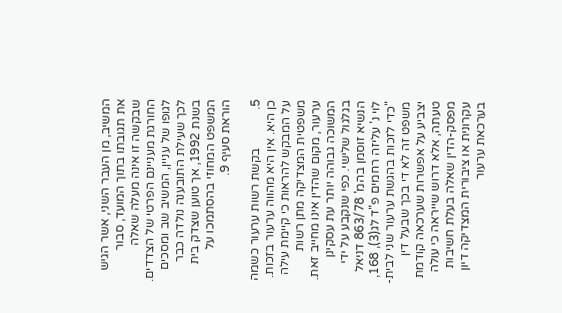המשיב, מן העבר השני, אשר הגיש את תגובתו בתוך המועד, סבור שבקשה זו אינה מעלה שאלה החורגת מעניינם הפרטי של הצדדים. לגופו של עניין, המשיב שב ומסכים לכך שעילת התובענה נולדה כבר בשנת 1992, אך טוען שצדק בית המשפט המחוזי בהסתמכו על הוראת סעיף 9.

5.            בקשת רשות ערעור כשמה כן היא. אין היא מהווה ערעור בזכות. על המבקש להראות כי קיימת עילה משפטית המצדיקה מתן רשות ערעור, מקום שהדין אינו מחייב זאת. המשוכה גבוהה יותר עת עסקינן בגלגול שלישי. כפי שנקבע על ידי הנשיא זוסמן בהמ' 863/78 דניאל לוי נ' עליזה רחמים פ"ד לג(3), 168, "כדי לזכות בהגשת ערעור שני לבית-משפט זה לא די בכך שבעל דין יצביע על אפשרות שערכאה קודמת טעתה, אלא דרוש שייראה כי עולה מפסק-הדין שאלה בעלת חשיבות עקרונית או ציבורית המצדיקה דיון בערכאת ערעור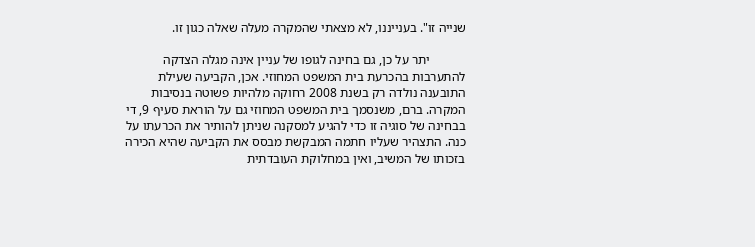שנייה זו". בענייננו, לא מצאתי שהמקרה מעלה שאלה כגון זו.

           יתר על כן, גם בחינה לגופו של עניין אינה מגלה הצדקה להתערבות בהכרעת בית המשפט המחוזי. אכן, הקביעה שעילת התובענה נולדה רק בשנת 2008 רחוקה מלהיות פשוטה בנסיבות המקרה. ברם, משנסמך בית המשפט המחוזי גם על הוראת סעיף 9, די בבחינה של סוגיה זו כדי להגיע למסקנה שניתן להותיר את הכרעתו על כנה. התצהיר שעליו חתמה המבקשת מבסס את הקביעה שהיא הכירה בזכותו של המשיב, ואין במחלוקת העובדתית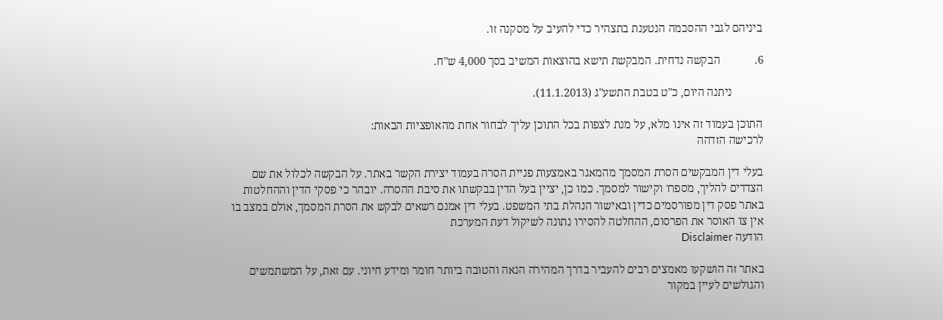ביניהם לגבי ההסכמה הנטענת בתצהיר כדי להעיב על מסקנה זו.

6.            הבקשה נדחית. המבקשת תישא בהוצאות המשיב בסך 4,000 ש"ח.

           ניתנה היום, כ"ט בטבת התשע"ג (11.1.2013).

התוכן בעמוד זה אינו מלא, על מנת לצפות בכל התוכן עליך לבחור אחת מהאופציות הבאות:
לרכישה הזדהה

בעלי דין המבקשים הסרת המסמך מהמאגר באמצעות פניית הסרה בעמוד יצירת הקשר באתר. על הבקשה לכלול את שם הצדדים להליך, מספרו וקישור למסמך. כמו כן, יציין בעל הדין בבקשתו את סיבת ההסרה. יובהר כי פסקי הדין וההחלטות באתר פסק דין מפורסמים כדין ובאישור הנהלת בתי המשפט. בעלי דין אמנם רשאים לבקש את הסרת המסמך, אולם במצב בו אין צו האוסר את הפרסום, ההחלטה להסירו נתונה לשיקול דעת המערכת
הודעה Disclaimer

באתר זה הושקעו מאמצים רבים להעביר בדרך המהירה הנאה והטובה ביותר חומר ומידע חיוני. עם זאת, על המשתמשים והגולשים לעיין במקור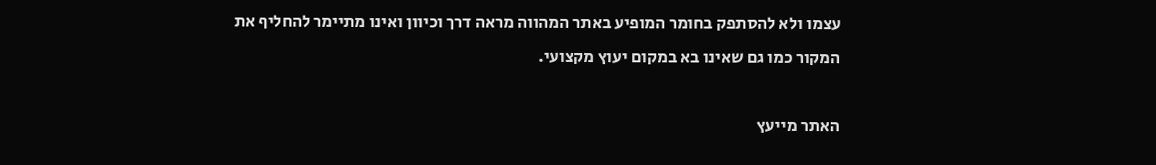עצמו ולא להסתפק בחומר המופיע באתר המהווה מראה דרך וכיוון ואינו מתיימר להחליף את המקור כמו גם שאינו בא במקום יעוץ מקצועי.

האתר מייעץ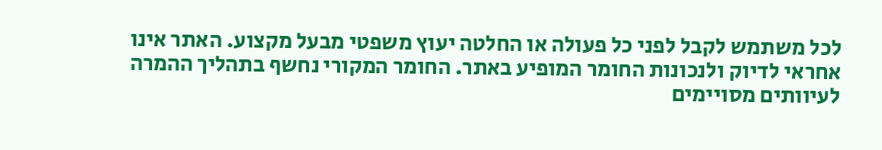לכל משתמש לקבל לפני כל פעולה או החלטה יעוץ משפטי מבעל מקצוע. האתר אינו אחראי לדיוק ולנכונות החומר המופיע באתר. החומר המקורי נחשף בתהליך ההמרה לעיוותים מסויימים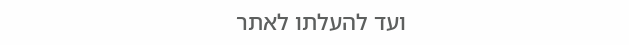ועד להעלתו לאתר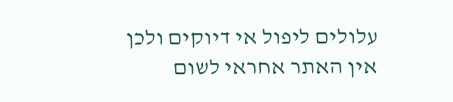עלולים ליפול אי דיוקים ולכן אין האתר אחראי לשום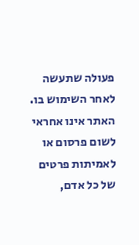פעולה שתעשה לאחר השימוש בו. האתר אינו אחראי לשום פרסום או לאמיתות פרטים של כל אדם,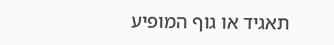תאגיד או גוף המופיע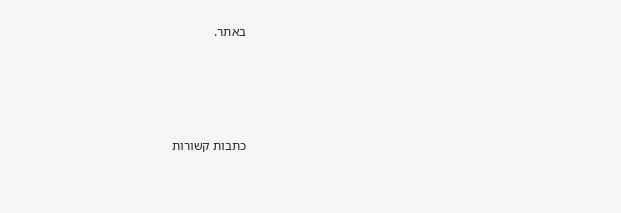באתר.




כתבות קשורות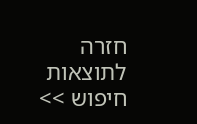חזרה לתוצאות חיפוש >>